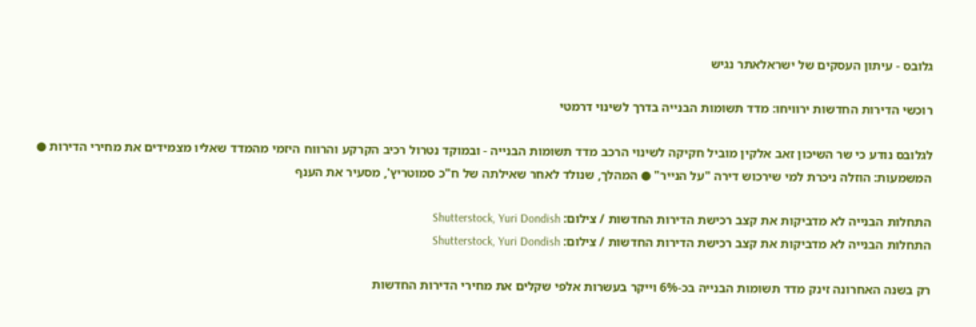גלובס - עיתון העסקים של ישראלאתר נגיש

רוכשי הדירות החדשות ירוויחו: מדד תשומות הבנייה בדרך לשינוי דרמטי

לגלובס נודע כי שר השיכון זאב אלקין מוביל חקיקה לשינוי הרכב מדד תשומות הבנייה - ובמוקד נטרול רכיב הקרקע והרווח היזמי מהמדד שאליו מצמידים את מחירי הדירות ● המשמעות: הוזלה ניכרת למי שירכוש דירה "על הנייר" ● המהלך, שנולד לאחר שאילתה של ח"כ סמוטריץ', מסעיר את הענף

התחלות הבנייה לא מדביקות את קצב רכישת הדירות החדשות / צילום: Shutterstock, Yuri Dondish
התחלות הבנייה לא מדביקות את קצב רכישת הדירות החדשות / צילום: Shutterstock, Yuri Dondish

רק בשנה האחרונה זינק מדד תשומות הבנייה בכ-6% וייקר בעשרות אלפי שקלים את מחירי הדירות החדשות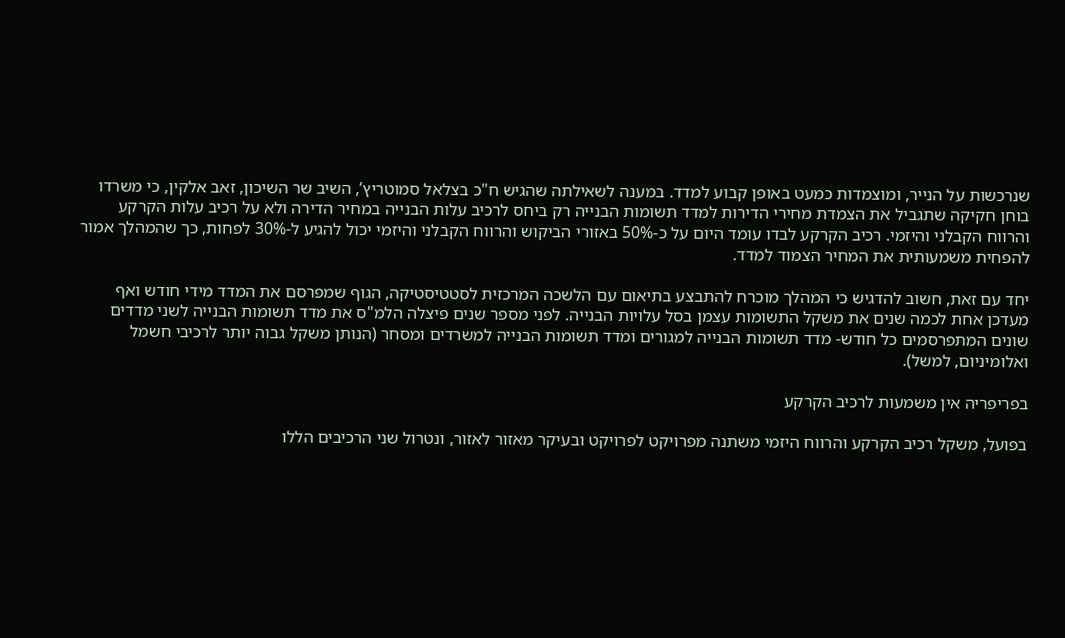שנרכשות על הנייר, ומוצמדות כמעט באופן קבוע למדד. במענה לשאילתה שהגיש ח"כ בצלאל סמוטריץ’, השיב שר השיכון, זאב אלקין, כי משרדו בוחן חקיקה שתגביל את הצמדת מחירי הדירות למדד תשומות הבנייה רק ביחס לרכיב עלות הבנייה במחיר הדירה ולא על רכיב עלות הקרקע והרווח הקבלני והיזמי. רכיב הקרקע לבדו עומד היום על כ-50% באזורי הביקוש והרווח הקבלני והיזמי יכול להגיע ל-30% לפחות, כך שהמהלך אמור להפחית משמעותית את המחיר הצמוד למדד.

יחד עם זאת, חשוב להדגיש כי המהלך מוכרח להתבצע בתיאום עם הלשכה המרכזית לסטטיסטיקה, הגוף שמפרסם את המדד מידי חודש ואף מעדכן אחת לכמה שנים את משקל התשומות עצמן בסל עלויות הבנייה. לפני מספר שנים פיצלה הלמ"ס את מדד תשומות הבנייה לשני מדדים שונים המתפרסמים כל חודש- מדד תשומות הבנייה למגורים ומדד תשומות הבנייה למשרדים ומסחר (הנותן משקל גבוה יותר לרכיבי חשמל ואלומיניום, למשל).

בפריפריה אין משמעות לרכיב הקרקע

בפועל, משקל רכיב הקרקע והרווח היזמי משתנה מפרויקט לפרויקט ובעיקר מאזור לאזור, ונטרול שני הרכיבים הללו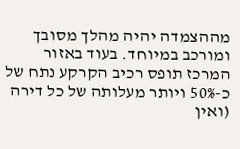מההצמדה יהיה מהלך מסובך ומורכב במיוחד. בעוד באזור המרכז תופס רכיב הקרקע נתח של כ-50% ויותר מעלותה של כל דירה (ואין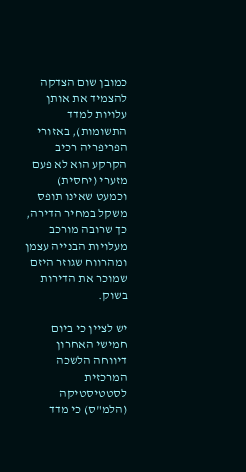כמובן שום הצדקה להצמיד את אותן עלויות למדד התשומות), באזורי הפריפריה רכיב הקרקע הוא לא פעם מזערי (יחסית) וכמעט שאינו תופס משקל במחיר הדירה, כך שרובה מורכב מעלויות הבנייה עצמן ומהרווח שגוזר היזם שמוכר את הדירות בשוק.

יש לציין כי ביום חמישי האחרון דיווחה הלשכה המרכזית לסטטיסטיקה (הלמ"ס) כי מדד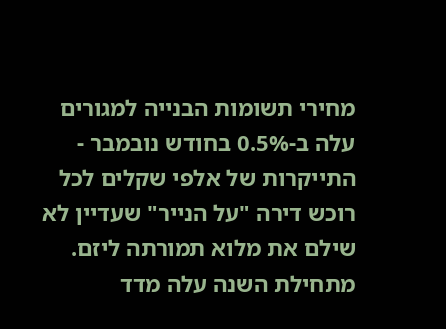מחירי תשומות הבנייה למגורים עלה ב-0.5% בחודש נובמבר - התייקרות של אלפי שקלים לכל רוכש דירה "על הנייר" שעדיין לא שילם את מלוא תמורתה ליזם. מתחילת השנה עלה מדד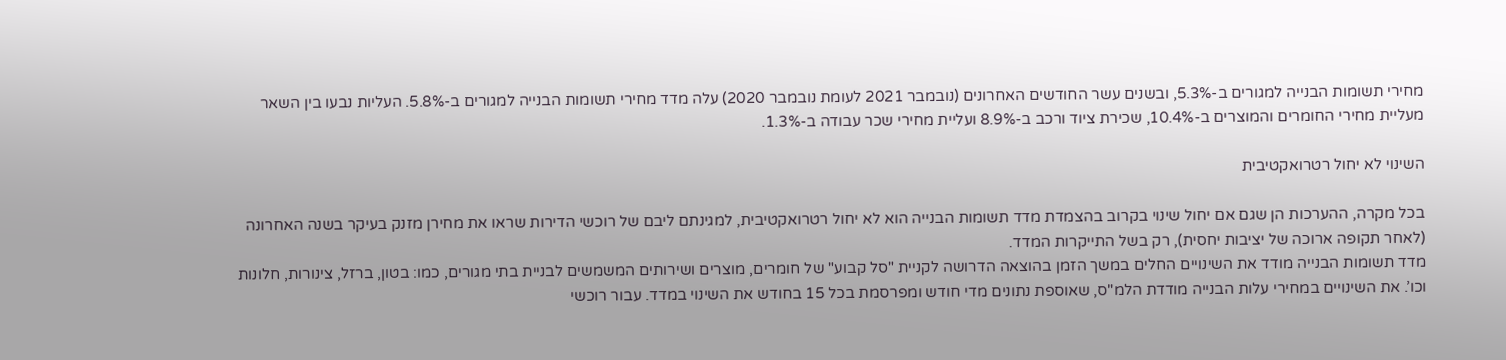מחירי תשומות הבנייה למגורים ב-5.3%, ובשנים עשר החודשים האחרונים (נובמבר 2021 לעומת נובמבר 2020) עלה מדד מחירי תשומות הבנייה למגורים ב-5.8%. העליות נבעו בין השאר מעליית מחירי החומרים והמוצרים ב-10.4%, שכירת ציוד ורכב ב-8.9% ועליית מחירי שכר עבודה ב-1.3%.

השינוי לא יחול רטרואקטיבית

בכל מקרה, ההערכות הן שגם אם יחול שינוי בקרוב בהצמדת מדד תשומות הבנייה הוא לא יחול רטרואקטיבית, למגינתם ליבם של רוכשי הדירות שראו את מחירן מזנק בעיקר בשנה האחרונה (לאחר תקופה ארוכה של יציבות יחסית), רק בשל התייקרות המדד.
מדד תשומות הבנייה מודד את השינויים החלים במשך הזמן בהוצאה הדרושה לקניית "סל קבוע" של חומרים, מוצרים ושירותים המשמשים לבניית בתי מגורים, כמו: בטון, ברזל, צינורות, חלונות וכו’. את השינויים במחירי עלות הבנייה מודדת הלמ"ס, שאוספת נתונים מדי חודש ומפרסמת בכל 15 בחודש את השינוי במדד. עבור רוכשי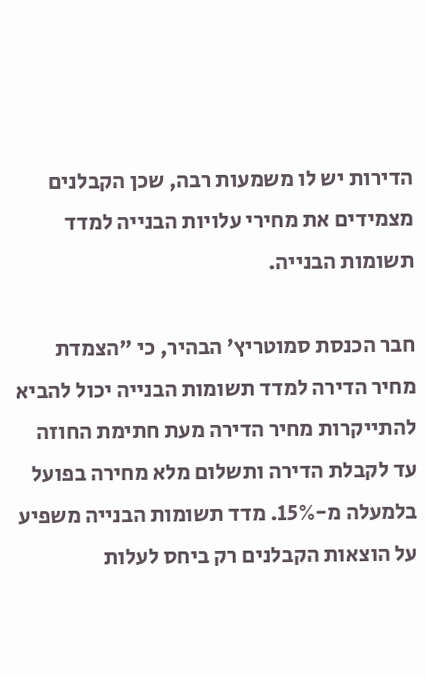הדירות יש לו משמעות רבה, שכן הקבלנים מצמידים את מחירי עלויות הבנייה למדד תשומות הבנייה.

חבר הכנסת סמוטריץ’ הבהיר, כי "הצמדת מחיר הדירה למדד תשומות הבנייה יכול להביא להתייקרות מחיר הדירה מעת חתימת החוזה עד לקבלת הדירה ותשלום מלא מחירה בפועל בלמעלה מ-15%. מדד תשומות הבנייה משפיע על הוצאות הקבלנים רק ביחס לעלות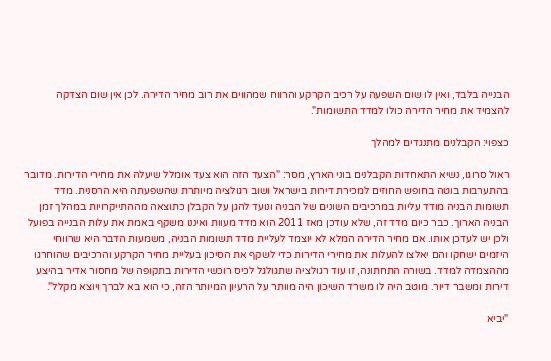הבנייה בלבד, ואין לו שום השפעה על רכיב הקרקע והרווח שמהווים את רוב מחיר הדירה. לכן אין שום הצדקה להצמיד את מחיר הדירה כולו למדד התשומות".

כצפוי: הקבלנים מתנגדים למהלך

ראול סרוגו, נשיא התאחדות הקבלנים בוני הארץ, מסר: "הצעד הזה הוא צעד אומלל שיעלה את מחירי הדירות. מדובר בהתערבות בוטה בחופש החוזים למכירת דירות בישראל ושוב רגולציה מיותרת שהשפעתה היא הרסנית. מדד תשומות הבניה מודד עליות במרכיבים השונים של הבניה ונועד להגן על הקבלן כתוצאה מההתייקרויות במהלך זמן הבניה הארוך. כבר כיום מדד זה, שלא עודכן מאז 2011 הוא מדד מעוות ואיננו משקף באמת את עלות הבנייה בפועל ולכן יש לעדכן אותו. אם מחיר הדירה המלא לא יוצמד לעליית מדד תשומות הבניה, משמעות הדבר היא שרווחי היזמים ישחקו והם יאלצו להעלות את מחירי הדירות כדי לשקף את הסיכון בעליית מחיר הקרקע והרכיבים שהוחרגו מההצמדה למדד. בשורה התחתונה, זו עוד רגולציה שתגולגל לכיס רוכשי הדירות בתקופה של מחסור אדיר בהיצע דירות ומשבר דיור. מוטב היה לו משרד השיכון היה מוותר על הרעיון המיותר הזה, כי הוא בא לברך ויוצא מקלל".

"יביא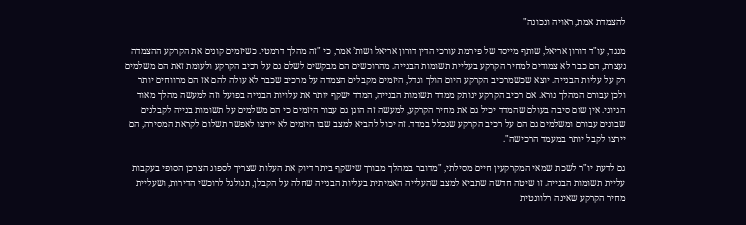להצמדת אמת, ראויה ונכונה"

מנגד, עו"ד דורון אריאל, שותף מייסד של פירמת עורכי הדין דורון אריאל ושות’ אמר, כי "זה מהלך דרמטי. כשיזמים קונים את הקרקע ההצמדה נעצרת, הם כבר לא צמודים למחיר הקרקע בעליית תשומות הבנייה. מהרוכשים הם מבקשים לשלם גם על רכיב הקרקע ולעומת זאת הם משלמים רק על עליות הבנייה. יוצא שכשמרכיב הקרקע היום הולך וגדל, היזמים מקבלים הצמדה על מרכיב שכבר לא עולה להם אז הם מרווחים יותר ולכן עבורם המהלך נורא. אם רכיב הקרקע ינותק ממדד תשומות הבנייה, המדד ישקף יותר את עלויות הבנייה בפועל וזה למעשה מהלך מאוד הגיוני. אין שום סיבה בעולם שהמדד יכיל גם את מחיר הקרקע, למעשה זה הוגן גם עבור היזמים כי הם משלמים על תשומות בנייה לקבלנים שבונים עבורם ומשלמים גם הם על רכיב הקרקע שנכלל במדד. זה יכול להביא למצב שבו היזמים לא יירצו לאפשר תשלום לקראת המסירה, הם יירצו לקבל יותר במעמד הרכישה".

גם לדעת יו"ר לשכת שמאי המקרקעין חיים מסילתי, "מדובר במהלך מבורך שישקף ביתר דיוק את העלות שצריך לספוג הצרכן הסופי בעקבות עליית תשומות הבנייה. זו שיטה חדשה שתביא למצב שהעלייה האמיתית בעליות הבנייה שחלה על הקבלן, תגולגל לרוכשי הדירות, ושעליית מחיר הקרקע שאינה רלוונטית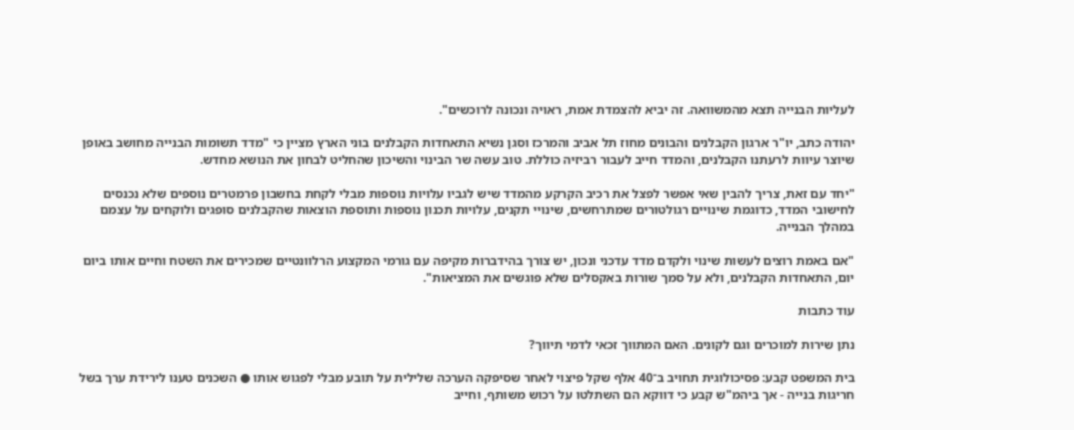לעליות הבנייה תצא מהמשוואה. זה יביא להצמדת אמת, ראויה ונכונה לרוכשים".

יהודה כתב, יו"ר ארגון הקבלנים והבונים מחוז תל אביב והמרכז וסגן נשיא התאחדות הקבלנים בוני הארץ מציין כי "מדד תשומות הבנייה מחושב באופן שיוצר עיוות לרעתנו הקבלנים, והמדד חייב לעבור רביזיה כוללת. טוב עשה שר הבינוי והשיכון שהחליט לבחון את הנושא מחדש.

"יחד עם זאת, צריך להבין שאי אפשר לפצל את רכיב הקרקע מהמדד שיש לגביו עלויות נוספות מבלי לקחת בחשבון פרמטרים נוספים שלא נכנסים לחישובי המדד, כדוגמת שינויים רגולטורים שמתרחשים, שינויי תקנים, עלויות תכנון נוספות ותוספת הוצאות שהקבלנים סופגים ולוקחים על עצמם במהלך הבנייה.

"אם באמת רוצים לעשות שינוי ולקדם מדד עדכני ונכון, יש צורך בהידברות מקיפה עם גורמי המקצוע הרלוונטיים שמכירים את השטח וחיים אותו ביום יום, התאחדות הקבלנים, ולא על סמך שורות באקסלים שלא פוגשים את המציאות".

עוד כתבות

נתן שירות למוכרים וגם לקונים. האם המתווך זכאי לדמי תיווך?

בית המשפט קבע: פסיכולוגית תחויב ב־40 אלף שקל פיצוי לאחר שסיפקה הערכה שלילית על תובע מבלי לפגוש אותו ● השכנים טענו לירידת ערך בשל חריגות בנייה - אך ביהמ"ש קבע כי דווקא הם השתלטו על רכוש משותף, וחייב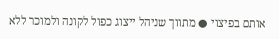אותם בפיצוי ● מתווך שניהל ייצוג כפול לקונה ולמוכר ללא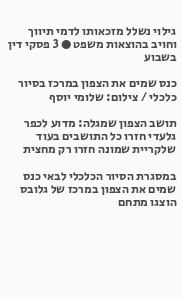גילוי נשלל מזכאותו לדמי תיווך וחויב בהוצאות משפט ● 3 פסקי דין בשבוע

כנס שמים את הצפון במרכז בסיור כלכלי / צילום: שלומי יוסף

תושב הצפון שמגלה: מדוע לכפר גלעדי חזרו כל התושבים בעוד שלקריית שמונה חזרו רק מחצית

במסגרת הסיור הכלכלי לבאי כנס שמים את הצפון במרכז של גלובס הוצגו מתחם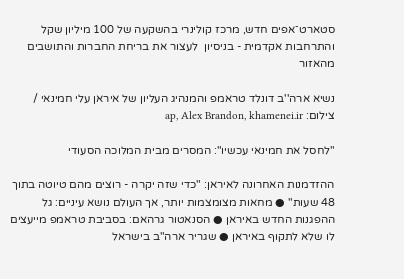סטארט־אפים חדש, מרכז קולינרי בהשקעה של 100 מיליון שקל והתרחבות אקדמית - בניסיון  לעצור את בריחת החברות והתושבים מהאזור

נשיא ארה''ב דונלד טראמפ והמנהיג העליון של איראן עלי חמינאי / צילום: ap, Alex Brandon, khamenei.ir

"לחסל את חמינאי עכשיו": המסרים מבית המלוכה הסעודי

ההזדמנות האחרונה לאיראן: "כדי שזה יקרה - רוצים מהם טיוטה בתוך 48 שעות" ● מחאות מצומצמות יותר, אך העולם נושא עיניים: גל ההפגנות החדש באיראן ● הסנאטור גרהאם: בסביבת טראמפ מייעצים לו שלא לתקוף באיראן ● שגריר ארה"ב בישראל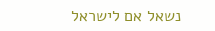נשאל אם לישראל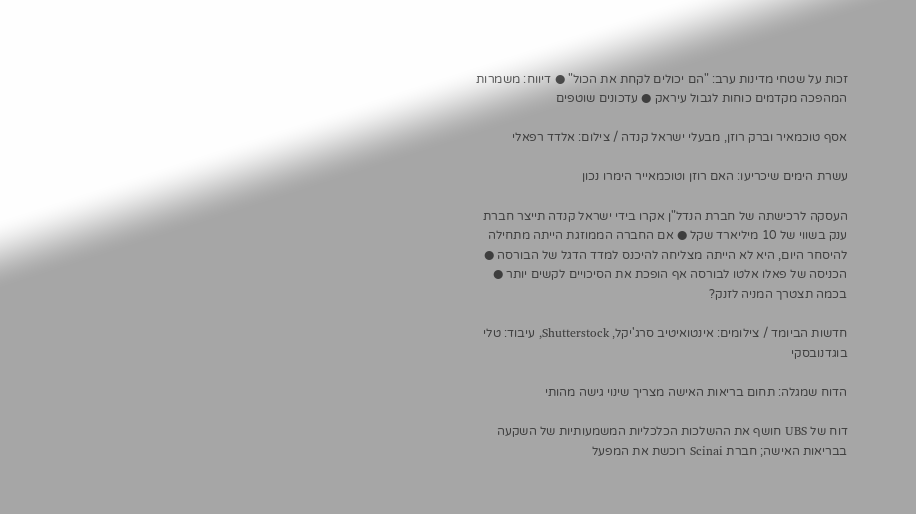זכות על שטחי מדינות ערב: "הם יכולים לקחת את הכול" ● דיווח: משמרות המהפכה מקדמים כוחות לגבול עיראק ● עדכונים שוטפים

אסף טוכמאיר וברק רוזן, מבעלי ישראל קנדה / צילום: אלדד רפאלי

עשרת הימים שיכריעו: האם רוזן וטוכמאייר הימרו נכון

העסקה לרכישתה של חברת הנדל"ן אקרו בידי ישראל קנדה תייצר חברת ענק בשווי של 10 מיליארד שקל ● אם החברה הממוזגת הייתה מתחילה להיסחר היום, היא לא הייתה מצליחה להיכנס למדד הדגל של הבורסה ● הכניסה של פאלו אלטו לבורסה אף הופכת את הסיכויים לקשים יותר ● בכמה תצטרך המניה לזנק?

חדשות הביומד / צילומים: אינטואיטיב סרג'יקל, Shutterstock, עיבוד: טלי בוגדנובסקי

הדוח שמגלה: תחום בריאות האישה מצריך שינוי גישה מהותי

דוח של UBS חושף את ההשלכות הכלכליות המשמעותיות של השקעה בבריאות האישה; חברת Scinai רוכשת את המפעל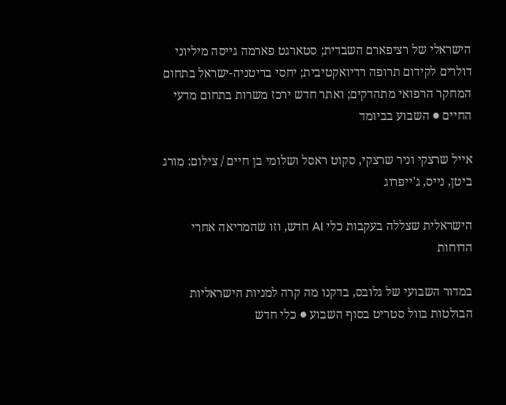הישראלי של רציפארם השבדית; סטארגט פארמה גייסה מיליוני דולרים לקידום תרופה רדיואקטיבית; יחסי בריטניה-ישראל בתחום המחקר הרפואי מתהדקים; ואתר חדש ירכז משרות בתחום מדעי החיים ● השבוע בביומד

אייל שרצקי וניר שרצקי, סקוט ראסל ושלומי בן חיים / צילום: מורג ביטן, נייס, ג'ייפרוג

הישראלית שצללה בעקבות כלי AI חדש, וזו שהמריאה אחרי הדוחות

במדור השבועי של גלובס, בדקנו מה קרה למניות הישראליות הבולטות בוול סטריט בסוף השבוע ● כלי חדש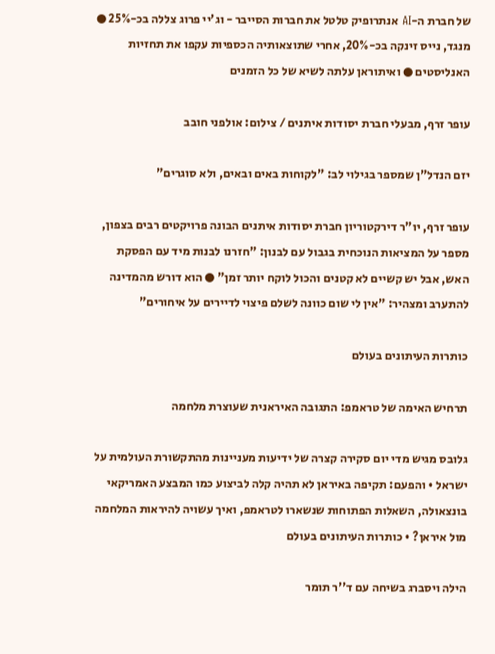של חברת ה-AI אנתרופיק טלטל את חברות הסייבר - וג'יי פרוג צללה בכ-25% ● מנגד, נייס זינקה בכ-20%, אחרי שתוצאותיה הכספיות עקפו את תחזיות האנליסטים ● ואיתוראן עלתה לשיא של כל הזמנים

עופר זרף, מבעלי חברת יסודות איתנים / צילום: אולפני חובב

יזם הנדל"ן שמספר בגילוי לב: "לקוחות באים ובאים, ולא סוגרים"

עופר זרף, יו"ר דירקטוריון חברת יסודות איתנים הבונה פרויקטים רבים בצפון, מספר על המציאות הנוכחית בגבול עם לבנון: "חזרנו לבנות מיד עם הפסקת האש, אבל יש קשיים לא קטנים והכול לוקח יותר זמן" ● הוא דורש מהמדינה להתערב ומצהיר: "אין לי שום כוונה לשלם פיצוי לדיירים על איחורים"

כותרות העיתונים בעולם

תרחיש האימה של טראמפ: התגובה האיראנית שעוצרת מלחמה

גלובס מגיש מדי יום סקירה קצרה של ידיעות מעניינות מהתקשורת העולמית על ישראל • והפעם: תקיפה באיראן לא תהיה קלה לביצוע כמו המבצע האמריקאי בונצאולה, השאלות הפתוחות שנשארו לטראמפ, ואיך עשויה להיראות המלחמה מול איראן? • כותרות העיתונים בעולם

הילה ויסברג בשיחה עם ד''ר תומר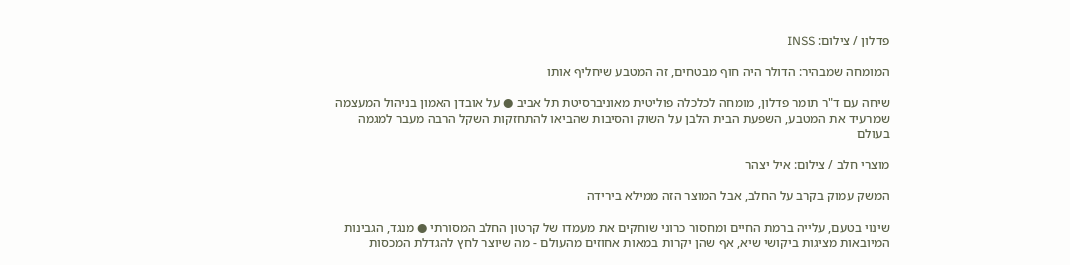פדלון / צילום: INSS

המומחה שמבהיר: הדולר היה חוף מבטחים, זה המטבע שיחליף אותו

שיחה עם ד"ר תומר פדלון, מומחה לכלכלה פוליטית מאוניברסיטת תל אביב ● על אובדן האמון בניהול המעצמה שמרעיד את המטבע, השפעת הבית הלבן על השוק והסיבות שהביאו להתחזקות השקל הרבה מעבר למגמה בעולם

מוצרי חלב / צילום: איל יצהר

המשק עמוק בקרב על החלב, אבל המוצר הזה ממילא בירידה

שינוי בטעם, עלייה ברמת החיים ומחסור כרוני שוחקים את מעמדו של קרטון החלב המסורתי ● מנגד, הגבינות המיובאות מציגות ביקושי שיא, אף שהן יקרות במאות אחוזים מהעולם - מה שיוצר לחץ להגדלת המכסות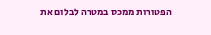הפטורות ממכס במטרה לבלום את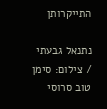התייקרותן

נתנאל גבעתי / צילום: סימן טוב סרוסי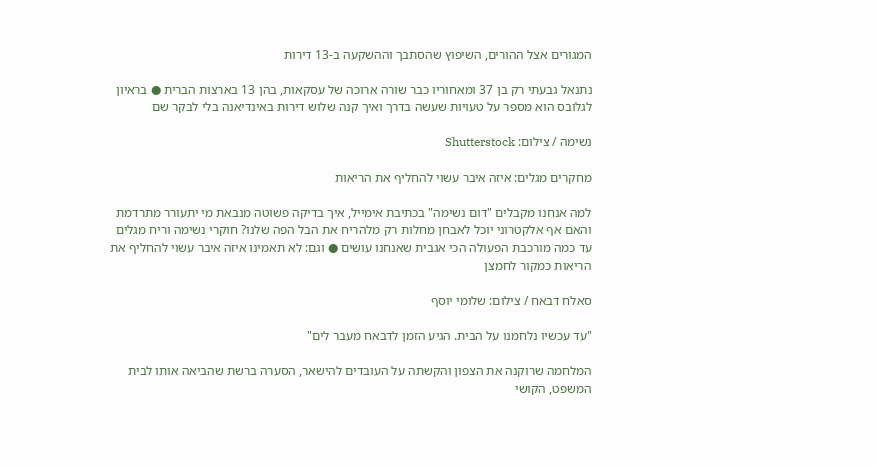המגורים אצל ההורים, השיפוץ שהסתבך וההשקעה ב-13 דירות

נתנאל גבעתי רק בן 37 ומאחוריו כבר שורה ארוכה של עסקאות, בהן 13 בארצות הברית ● בראיון לגלובס הוא מספר על טעויות שעשה בדרך ואיך קנה שלוש דירות באינדיאנה בלי לבקר שם

נשימה / צילום: Shutterstock

מחקרים מגלים: איזה איבר עשוי להחליף את הריאות

למה אנחנו מקבלים "דום נשימה" בכתיבת אימייל, איך בדיקה פשוטה מנבאת מי יתעורר מתרדמת והאם אף אלקטרוני יוכל לאבחן מחלות רק מלהריח את הבל הפה שלנו? חוקרי נשימה וריח מגלים עד כמה מורכבת הפעולה הכי אגבית שאנחנו עושים ● וגם: לא תאמינו איזה איבר עשוי להחליף את הריאות כמקור לחמצן

סאלח דבאח / צילום: שלומי יוסף

"עד עכשיו נלחמנו על הבית. הגיע הזמן לדבאח מעבר לים"

המלחמה שרוקנה את הצפון והקשתה על העובדים להישאר, הסערה ברשת שהביאה אותו לבית המשפט, הקושי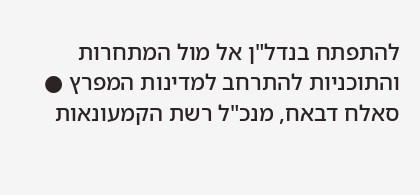להתפתח בנדל"ן אל מול המתחרות והתוכניות להתרחב למדינות המפרץ ● סאלח דבאח, מנכ"ל רשת הקמעונאות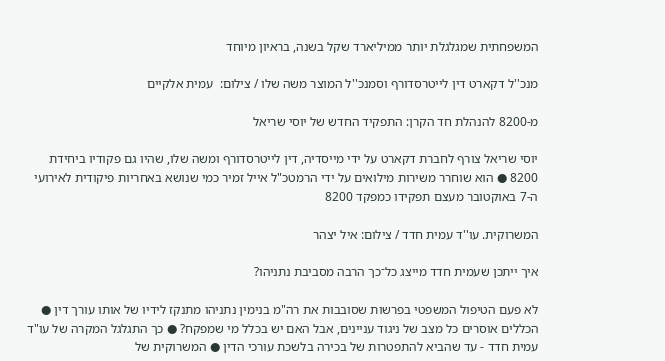המשפחתית שמגלגלת יותר ממיליארד שקל בשנה, בראיון מיוחד

מנכ''ל דקארט דין לייטרסדורף וסמנכ''ל המוצר משה שלו / צילום:  עמית אלקיים

מ-8200 להנהלת חד הקרן: התפקיד החדש של יוסי שריאל

יוסי שריאל צורף לחברת דקארט על ידי מייסדיה, דין לייטרסדורף ומשה שלו, שהיו גם פקודיו ביחידת 8200 ● הוא שוחרר משירות מילואים על ידי הרמטכ"ל אייל זמיר כמי שנושא באחריות פיקודית לאירועי ה-7 באוקטובר מעצם תפקידו כמפקד 8200

המשרוקית. עו''ד עמית חדד / צילום: איל יצהר

איך ייתכן שעמית חדד מייצג כל־כך הרבה מסביבת נתניהו?

לא פעם הטיפול המשפטי בפרשות שסובבות את רה"מ בנימין נתניהו מתנקז לידיו של אותו עורך דין ● הכללים אוסרים כל מצב של ניגוד עניינים, אבל האם יש בכלל מי שמפקח? ● כך התגלגל המקרה של עו"ד עמית חדד - עד שהביא להתפטרות של בכירה בלשכת עורכי הדין ● המשרוקית של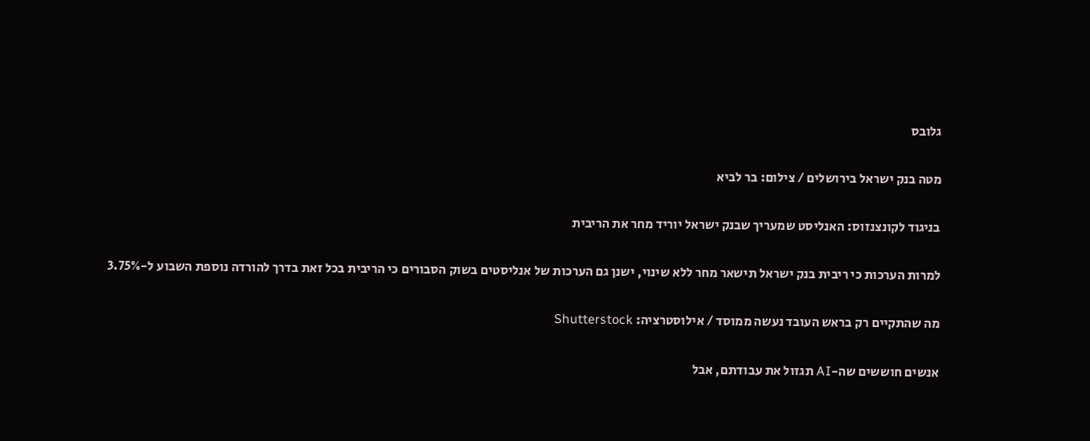גלובס

מטה בנק ישראל בירושלים / צילום: בר לביא

בניגוד לקונצנזוס: האנליסט שמעריך שבנק ישראל יוריד מחר את הריבית

למרות הערכות כי ריבית בנק ישראל תישאר מחר ללא שינוי, ישנן גם הערכות של אנליסטים בשוק הסבורים כי הריבית בכל זאת בדרך להורדה נוספת השבוע ל-3.75%

מה שהתקיים רק בראש העובד נעשה ממוסד / אילוסטרציה: Shutterstock

אנשים חוששים שה-AI תגזול את עבודתם, אבל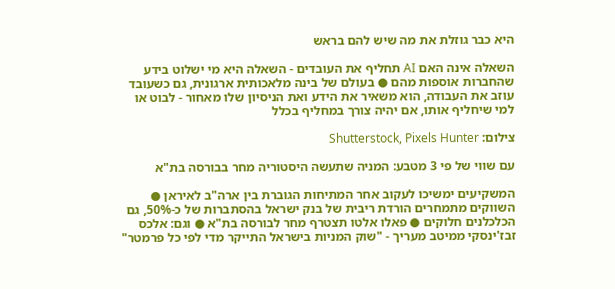היא כבר גוזלת את מה שיש להם בראש

השאלה אינה האם AI תחליף את העובדים - השאלה היא מי ישלוט בידע שהחברות אוספות מהם ● בעולם של בינה מלאכותית ארגונית, גם כשעובד עוזב את העבודה, הוא משאיר את הידע ואת הניסיון שלו מאחור - לבוט או למי שיחליף אותו, אם יהיה צורך במחליף בכלל

צילום: Shutterstock, Pixels Hunter

עם שווי של פי 3 מטבע: המניה שתעשה היסטוריה מחר בבורסה בת"א

המשקיעים ימשיכו לעקוב אחר המתיחות הגוברת בין ארה"ב לאיראן ● השווקים מתמחרים הורדת ריבית של בנק ישראל בהסתברות של כ-50%, גם הכלכלנים חלוקים ● פאלו אלטו תצטרף מחר לבורסה בת"א ● וגם: אלכס זבז'ינסקי ממיטב מעריך - "שוק המניות בישראל התייקר מדי לפי כל פרמטר"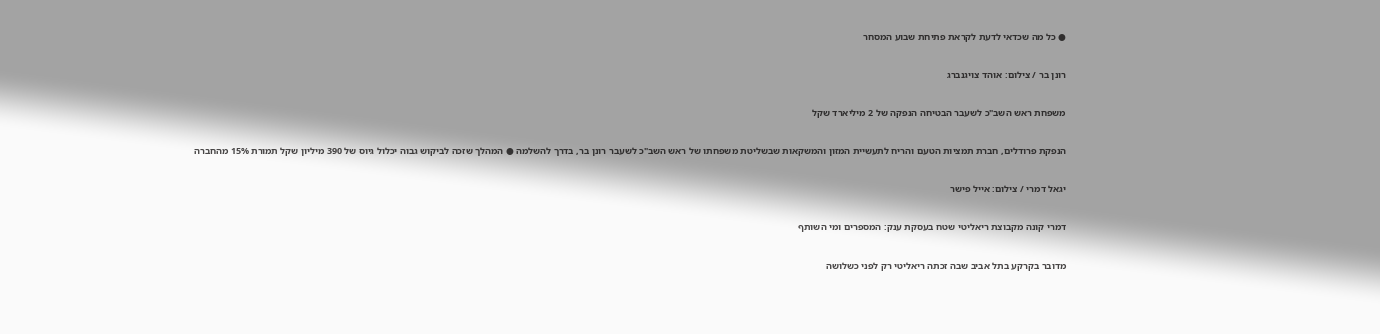● כל מה שכדאי לדעת לקראת פתיחת שבוע המסחר

רונן בר / צילום: אוהד צויגנברג

משפחת ראש השב"כ לשעבר הבטיחה הנפקה של 2 מיליארד שקל

הנפקת פרודלים, חברת תמציות הטעם והריח לתעשיית המזון והמשקאות שבשליטת משפחתו של ראש השב"כ לשעבר רונן בר, בדרך להשלמה ● המהלך שזכה לביקוש גבוה יכלול גיוס של 390 מיליון שקל תמורת 15% מהחברה

יגאל דמרי / צילום: אייל פישר

דמרי קונה מקבוצת ריאליטי שטח בעסקת ענק: המספרים ומי השותף

מדובר בקרקע בתל אביב שבה זכתה ריאליטי רק לפני כשלושה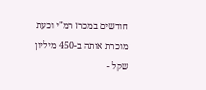חודשים במכרז רמ"י וכעת מוכרת אותה ב-450 מיליון שקל -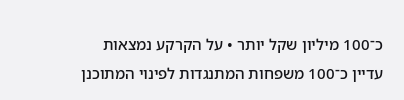כ־100 מיליון שקל יותר • על הקרקע נמצאות עדיין כ־100 משפחות המתנגדות לפינוי המתוכנן